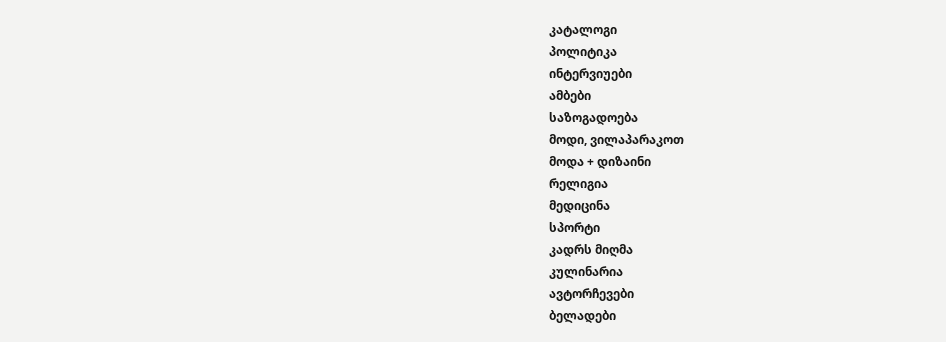კატალოგი
პოლიტიკა
ინტერვიუები
ამბები
საზოგადოება
მოდი, ვილაპარაკოთ
მოდა + დიზაინი
რელიგია
მედიცინა
სპორტი
კადრს მიღმა
კულინარია
ავტორჩევები
ბელადები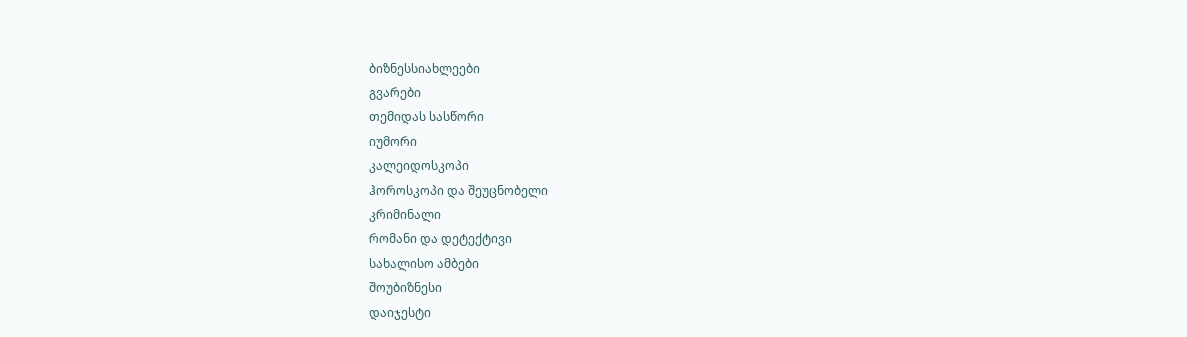ბიზნესსიახლეები
გვარები
თემიდას სასწორი
იუმორი
კალეიდოსკოპი
ჰოროსკოპი და შეუცნობელი
კრიმინალი
რომანი და დეტექტივი
სახალისო ამბები
შოუბიზნესი
დაიჯესტი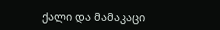ქალი და მამაკაცი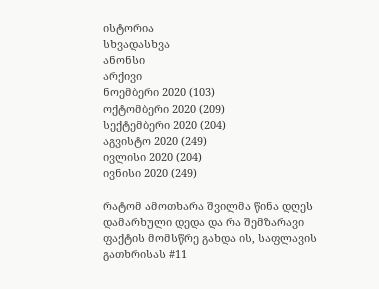ისტორია
სხვადასხვა
ანონსი
არქივი
ნოემბერი 2020 (103)
ოქტომბერი 2020 (209)
სექტემბერი 2020 (204)
აგვისტო 2020 (249)
ივლისი 2020 (204)
ივნისი 2020 (249)

რატომ ამოთხარა შვილმა წინა დღეს დამარხული დედა და რა შემზარავი ფაქტის მომსწრე გახდა ის, საფლავის გათხრისას #11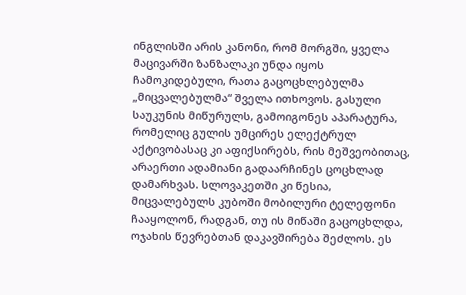ინგლისში არის კანონი, რომ მორგში, ყველა მაცივარში ზანზალაკი უნდა იყოს ჩამოკიდებული, რათა გაცოცხლებულმა „მიცვალებულმა“ შველა ითხოვოს. გასული საუკუნის მიწურულს, გამოიგონეს აპარატურა, რომელიც გულის უმცირეს ელექტრულ აქტივობასაც კი აფიქსირებს, რის მეშვეობითაც, არაერთი ადამიანი გადაარჩინეს ცოცხლად დამარხვას. სლოვაკეთში კი წესია, მიცვალებულს კუბოში მობილური ტელეფონი ჩააყოლონ, რადგან, თუ ის მიწაში გაცოცხლდა, ოჯახის წევრებთან დაკავშირება შეძლოს. ეს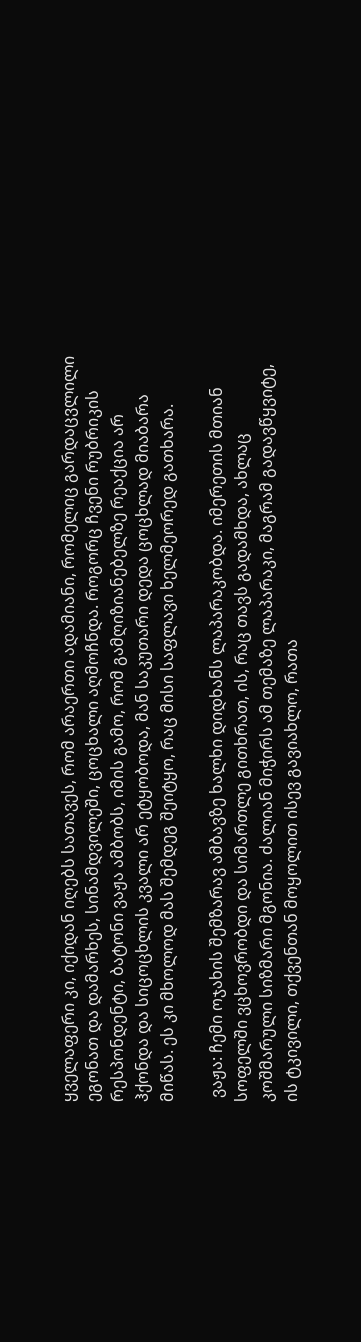ყველაფერი კი, იქიდან იღებს სათავეს, რომ არაერთი ადამიანი, რომელიც გარდაცვლილი ეგონათ და დამარხეს, სინამდვილეში, ცოცხალი აღმოჩნდა. როგორც ჩვენი რუბრიკის რესპონდენტი, ბატონი ვაჟა ამბობს, იმის გამო, რომ გამღიზიანებელზე რეაქცია არ ჰქონდა და სიცოცხლის კვალი არ ეტყობოდა, მან საკუთარი დედა ცოცხლად მიაბარა მიწას. ეს კი მხოლოდ მას შემდეგ შეიტყო, რაც მისი საფლავი ხელმეორედ გათხარა.

 ვაჟა: ჩემი ოჯახის შემზარავ ამბავზე ხალხი დიდხანს ლაპარაკობდა. იმერეთის მთიან სოფელში ვცხოვრობდი და სიმართლე გითხრათ, ის, რაც თავს გადამხდა, ახლაც კოშმარული სიზმარი მგონია. ძალიან მიჭირს ამ თემაზე ლაპარაკი, მაგრამ გადავწყვიტე, ის ტკივილი, თქვენთან მოყოლით ისევ გავიახლო, რათა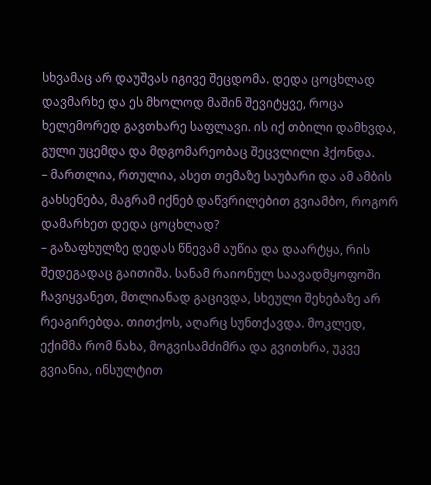სხვამაც არ დაუშვას იგივე შეცდომა. დედა ცოცხლად დავმარხე და ეს მხოლოდ მაშინ შევიტყვე, როცა ხელემორედ გავთხარე საფლავი. ის იქ თბილი დამხვდა, გული უცემდა და მდგომარეობაც შეცვლილი ჰქონდა.
– მართლია, რთულია, ასეთ თემაზე საუბარი და ამ ამბის გახსენება, მაგრამ იქნებ დაწვრილებით გვიამბო, როგორ დამარხეთ დედა ცოცხლად?
– გაზაფხულზე დედას წნევამ აუწია და დაარტყა, რის შედეგადაც გაითიშა. სანამ რაიონულ საავადმყოფოში ჩავიყვანეთ, მთლიანად გაცივდა, სხეული შეხებაზე არ რეაგირებდა. თითქოს, აღარც სუნთქავდა. მოკლედ, ექიმმა რომ ნახა, მოგვისამძიმრა და გვითხრა, უკვე გვიანია, ინსულტით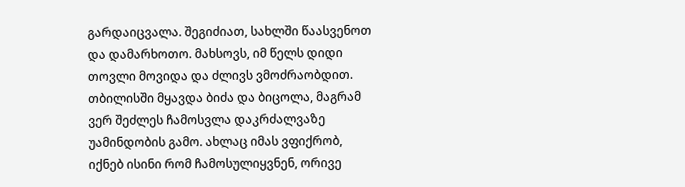გარდაიცვალა. შეგიძიათ, სახლში წაასვენოთ და დამარხოთო. მახსოვს, იმ წელს დიდი თოვლი მოვიდა და ძლივს ვმოძრაობდით. თბილისში მყავდა ბიძა და ბიცოლა, მაგრამ ვერ შეძლეს ჩამოსვლა დაკრძალვაზე უამინდობის გამო. ახლაც იმას ვფიქრობ, იქნებ ისინი რომ ჩამოსულიყვნენ, ორივე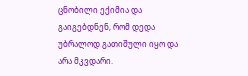ცნობილი ექიმია და გაიგებდნენ, რომ დედა უბრალოდ გათიშული იყო და არა მკვდარი.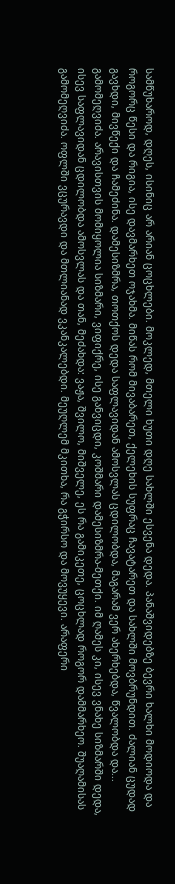სამწუხაროდ, დღეს, ისინიც არ არიან ცოცხლები. მოკლედ, მთელი ხუთი დღე სახლში ესვენა დედა. პანაშვიდებზე ბევრი ხალხი მოდიოდა და როგორც წესი და რიგია, ისე დავმარხეთ ოჯახმა. მიწას რომ მივაბარეთ, ქელეხის სუფრაც ჩავატარეთ და სახლში მოვბრუნდით. ძალიან ცუდად გავხდი, მივწექი და ჩამეძინა. დამესიზმრა, თოთქოს დედა საფლავიდან ამოსვლას ცდილობდა, მაგარამ ვერ ახერხებდა, წვალობდა და... გამომეღვიძა. არავისთვის მომიყოლია სიზმარი, ვიფიქრე, ისე განვიცდი, კოშმარი დამესიზმრა-მეთქი. იმ ღამეს კი, ისევ ვნახე სიზმარში დედა, ისევ საფლავიდან ცდილობდა ამოსვლას და თან, მეძახდა: ვაჟა, შვილო, მიშველე, ეს რა გამიკეთე, ცოცხლად როგორ დამმარხეო. შუაღამისას გამომეღვიძა. ოფლში ვცურავდი და მთლიანად ვკანკალებდი. მეუღლემ მკითხა, რა გჭირსო და მოვუყევი. არაფერი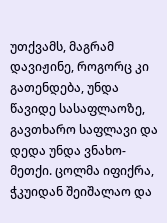უთქვამს, მაგრამ დავიჟინე, როგორც კი გათენდება, უნდა წავიდე სასაფლაოზე, გავთხარო საფლავი და დედა უნდა ვნახო-მეთქი. ცოლმა იფიქრა, ჭკუიდან შეიშალაო და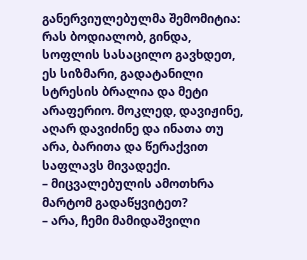განერვიულებულმა შემომიტია: რას ბოდიალობ, გინდა, სოფლის სასაცილო გავხდეთ, ეს სიზმარი, გადატანილი სტრესის ბრალია და მეტი არაფერიო. მოკლედ, დავიჟინე, აღარ დავიძინე და ინათა თუ არა, ბარითა და წერაქვით საფლავს მივადექი.
– მიცვალებულის ამოთხრა მარტომ გადაწყვიტეთ?
– არა, ჩემი მამიდაშვილი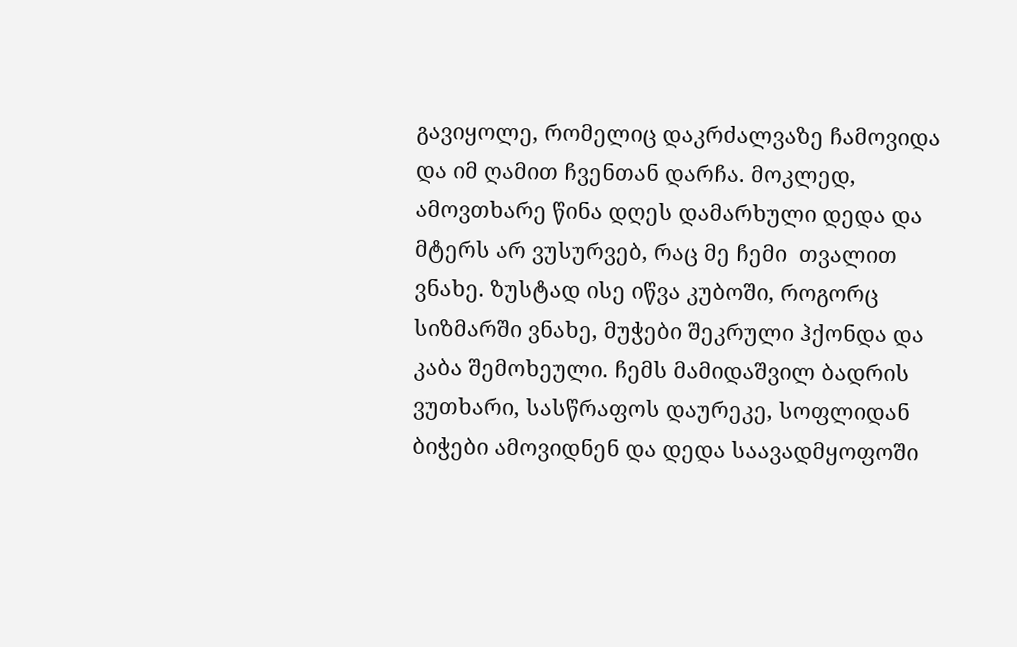გავიყოლე, რომელიც დაკრძალვაზე ჩამოვიდა და იმ ღამით ჩვენთან დარჩა. მოკლედ, ამოვთხარე წინა დღეს დამარხული დედა და მტერს არ ვუსურვებ, რაც მე ჩემი  თვალით ვნახე. ზუსტად ისე იწვა კუბოში, როგორც სიზმარში ვნახე, მუჭები შეკრული ჰქონდა და კაბა შემოხეული. ჩემს მამიდაშვილ ბადრის ვუთხარი, სასწრაფოს დაურეკე, სოფლიდან ბიჭები ამოვიდნენ და დედა საავადმყოფოში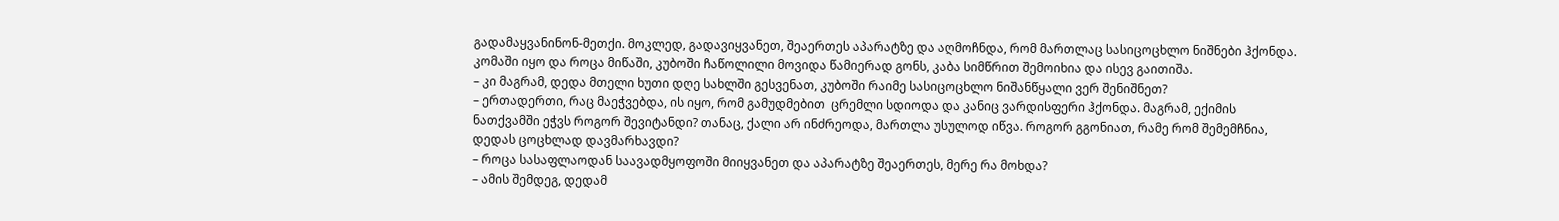გადამაყვანინონ-მეთქი. მოკლედ, გადავიყვანეთ, შეაერთეს აპარატზე და აღმოჩნდა, რომ მართლაც სასიცოცხლო ნიშნები ჰქონდა. კომაში იყო და როცა მიწაში, კუბოში ჩაწოლილი მოვიდა წამიერად გონს, კაბა სიმწრით შემოიხია და ისევ გაითიშა.
– კი მაგრამ, დედა მთელი ხუთი დღე სახლში გესვენათ, კუბოში რაიმე სასიცოცხლო ნიშანწყალი ვერ შენიშნეთ?
– ერთადერთი, რაც მაეჭვებდა, ის იყო, რომ გამუდმებით  ცრემლი სდიოდა და კანიც ვარდისფერი ჰქონდა. მაგრამ, ექიმის ნათქვამში ეჭვს როგორ შევიტანდი? თანაც, ქალი არ ინძრეოდა, მართლა უსულოდ იწვა. როგორ გგონიათ, რამე რომ შემემჩნია, დედას ცოცხლად დავმარხავდი?
– როცა სასაფლაოდან საავადმყოფოში მიიყვანეთ და აპარატზე შეაერთეს, მერე რა მოხდა?
– ამის შემდეგ, დედამ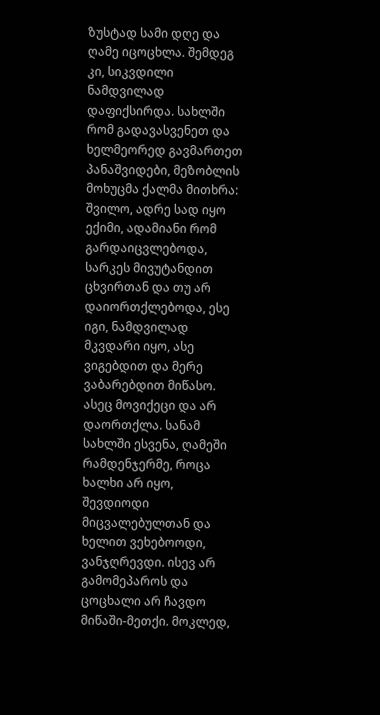ზუსტად სამი დღე და ღამე იცოცხლა. შემდეგ კი, სიკვდილი ნამდვილად დაფიქსირდა. სახლში რომ გადავასვენეთ და ხელმეორედ გავმართეთ პანაშვიდები, მეზობლის მოხუცმა ქალმა მითხრა: შვილო, ადრე სად იყო ექიმი, ადამიანი რომ გარდაიცვლებოდა, სარკეს მივუტანდით ცხვირთან და თუ არ დაიორთქლებოდა, ესე იგი, ნამდვილად მკვდარი იყო, ასე ვიგებდით და მერე ვაბარებდით მიწასო. ასეც მოვიქეცი და არ დაორთქლა. სანამ სახლში ესვენა, ღამეში რამდენჯერმე, როცა ხალხი არ იყო, შევდიოდი მიცვალებულთან და ხელით ვეხებოოდი, ვანჯღრევდი. ისევ არ გამომეპაროს და ცოცხალი არ ჩავდო მიწაში-მეთქი. მოკლედ,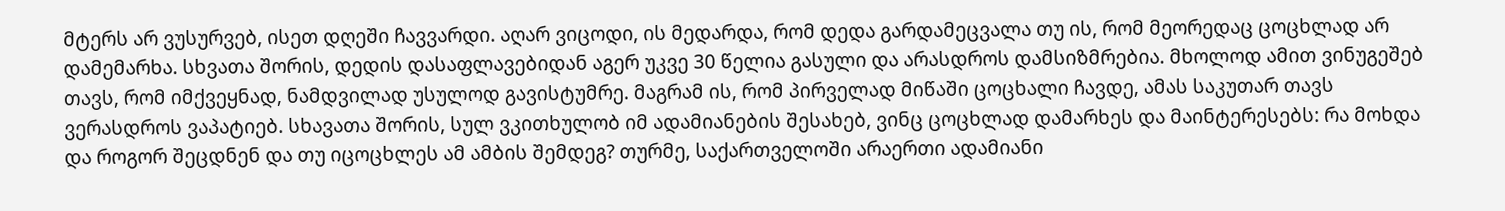მტერს არ ვუსურვებ, ისეთ დღეში ჩავვარდი. აღარ ვიცოდი, ის მედარდა, რომ დედა გარდამეცვალა თუ ის, რომ მეორედაც ცოცხლად არ დამემარხა. სხვათა შორის, დედის დასაფლავებიდან აგერ უკვე 30 წელია გასული და არასდროს დამსიზმრებია. მხოლოდ ამით ვინუგეშებ  თავს, რომ იმქვეყნად, ნამდვილად უსულოდ გავისტუმრე. მაგრამ ის, რომ პირველად მიწაში ცოცხალი ჩავდე, ამას საკუთარ თავს ვერასდროს ვაპატიებ. სხავათა შორის, სულ ვკითხულობ იმ ადამიანების შესახებ, ვინც ცოცხლად დამარხეს და მაინტერესებს: რა მოხდა და როგორ შეცდნენ და თუ იცოცხლეს ამ ამბის შემდეგ? თურმე, საქართველოში არაერთი ადამიანი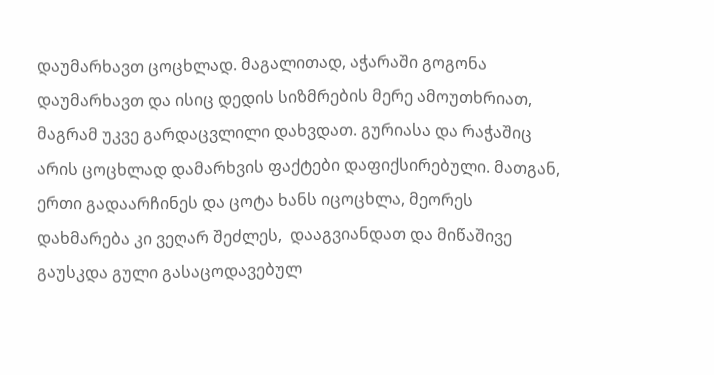დაუმარხავთ ცოცხლად. მაგალითად, აჭარაში გოგონა დაუმარხავთ და ისიც დედის სიზმრების მერე ამოუთხრიათ, მაგრამ უკვე გარდაცვლილი დახვდათ. გურიასა და რაჭაშიც არის ცოცხლად დამარხვის ფაქტები დაფიქსირებული. მათგან, ერთი გადაარჩინეს და ცოტა ხანს იცოცხლა, მეორეს დახმარება კი ვეღარ შეძლეს,  დააგვიანდათ და მიწაშივე გაუსკდა გული გასაცოდავებულ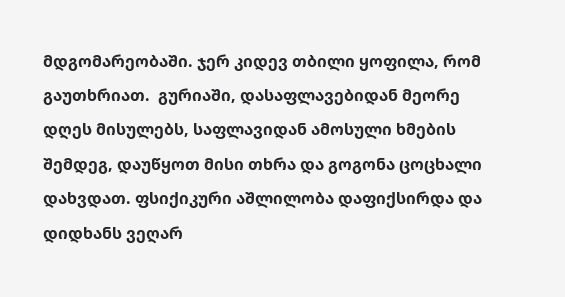მდგომარეობაში. ჯერ კიდევ თბილი ყოფილა, რომ გაუთხრიათ.  გურიაში, დასაფლავებიდან მეორე დღეს მისულებს, საფლავიდან ამოსული ხმების შემდეგ, დაუწყოთ მისი თხრა და გოგონა ცოცხალი დახვდათ. ფსიქიკური აშლილობა დაფიქსირდა და დიდხანს ვეღარ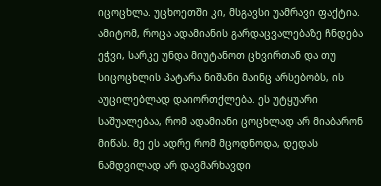იცოცხლა. უცხოეთში კი, მსგავსი უამრავი ფაქტია. ამიტომ, როცა ადამიანის გარდაცვალებაზე ჩნდება ეჭვი, სარკე უნდა მიუტანოთ ცხვირთან და თუ სიცოცხლის პატარა ნიშანი მაინც არსებობს, ის აუცილებლად დაიორთქლება. ეს უტყუარი საშუალებაა, რომ ადამიანი ცოცხლად არ მიაბარონ მიწას. მე ეს ადრე რომ მცოდნოდა, დედას ნამდვილად არ დავმარხავდი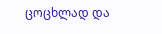ცოცხლად და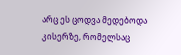არც ეს ცოდვა მედებოდა კისერზე, რომელსაც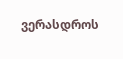ვერასდროს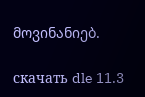მოვინანიებ.

скачать dle 11.3